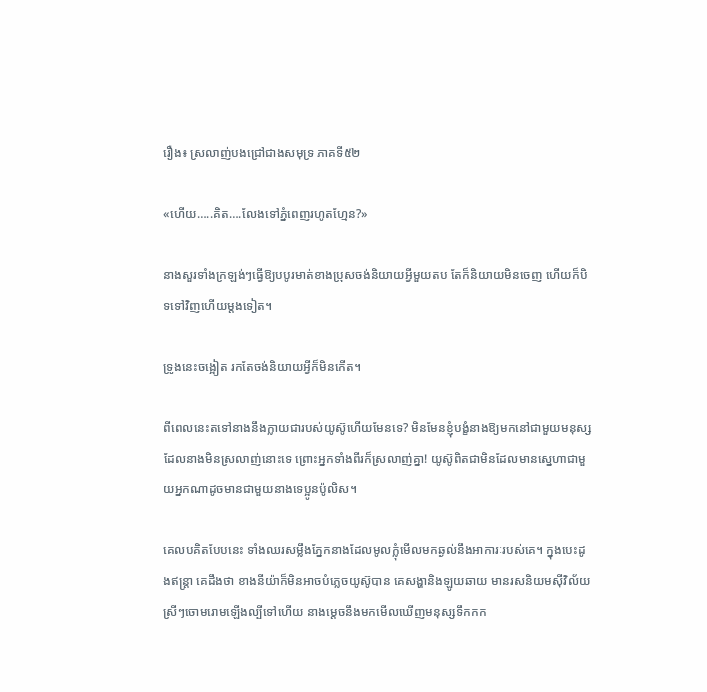រឿង៖ ស្រលាញ់បងជ្រៅជាងសមុទ្រ ភាគទី៥២

«ហើយ…..គិត….លែងទៅភ្នំពេញរហូតហ្មែន?»

នាងសួរទាំងក្រឡង់ៗធ្វើឱ្យបបូរមាត់ខាងប្រុសចង់និយាយអ្វីមួយតប តែក៏និយាយមិនចេញ ហើយក៏បិទទៅវិញហើយម្ដងទៀត។

ទ្រូងនេះចង្អៀត រកតែចង់និយាយអ្វីក៏មិនកើត។

ពីពេលនេះតទៅនាងនឹងក្លាយជារបស់យូស៊ូហើយមែនទេ? មិនមែនខ្ញុំបង្ខំនាងឱ្យមកនៅជាមួយមនុស្សដែលនាងមិនស្រលាញ់នោះទេ ព្រោះអ្នកទាំងពីរក៏ស្រលាញ់គ្នា! យូស៊ូពិតជាមិនដែលមានស្នេហាជាមួយអ្នកណាដូចមានជាមួយនាងទេប្អូនប៉ូលិស។

គេលបគិតបែបនេះ ទាំងឈរសម្លឹងភ្នែកនាងដែលមូលក្លុំមើលមកឆ្ងល់នឹងអាការៈរបស់គេ។ ក្នុងបេះដូងឥន្ត្រា គេដឹងថា ខាងនីយ៉ាក៏មិនអាចបំភ្លេចយូស៊ូបាន គេសង្ហានិងឡូយឆាយ មានរសនិយមស៊ីវិល័យ ស្រីៗចោមរោមឡើងល្បីទៅហើយ នាងម្តេចនឹងមកមើលឃើញមនុស្សទឹកកក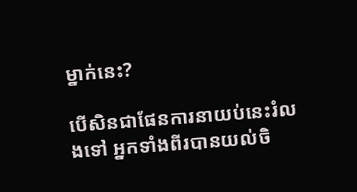ម្នាក់នេះ?

បើសិនជាផែនការនាយប់នេះរំលងទៅ អ្នកទាំងពីរបានយល់ចិ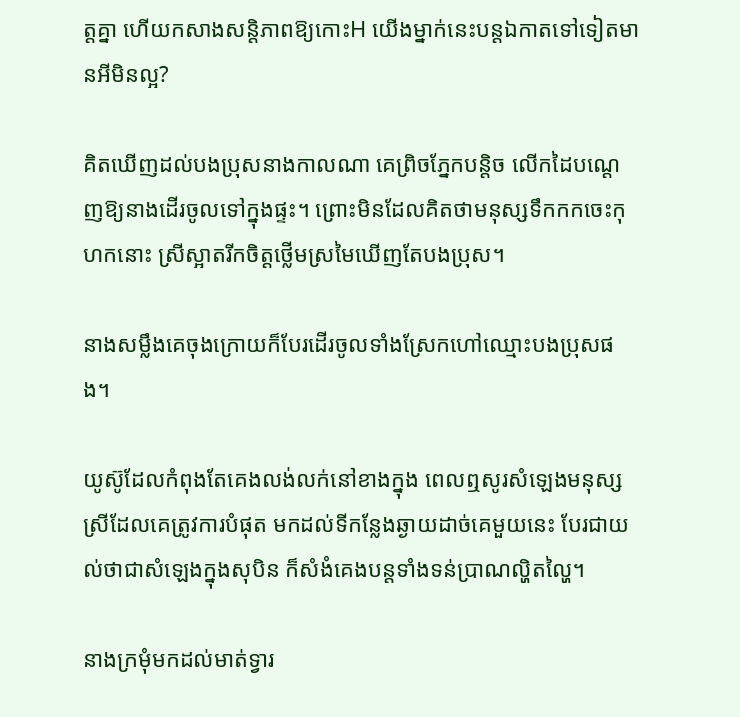ត្តគ្នា ហើយកសាងសន្តិភាពឱ្យកោះH យើងម្នាក់នេះបន្តឯកាតទៅទៀតមានអីមិនល្អ?

គិតឃើញដល់បងប្រុសនាងកាលណា គេព្រិចភ្នែកបន្តិច លើកដៃបណ្តេញឱ្យនាងដើរចូលទៅក្នុងផ្ទះ។ ព្រោះមិនដែលគិតថាមនុស្សទឹកកកចេះកុហកនោះ ស្រីស្អាតរីកចិត្តថ្លើមស្រមៃឃើញតែបងប្រុស។

នាងសម្លឹងគេចុងក្រោយក៏បែរដើរចូលទាំងស្រែកហៅឈ្មោះបងប្រុសផង។

យូស៊ូដែលកំពុងតែគេងលង់លក់នៅខាងក្នុង ពេលឮសូរសំឡេងមនុស្សស្រីដែលគេត្រូវការបំផុត មកដល់ទីកន្លែងឆ្ងាយដាច់គេមួយនេះ បែរជាយល់ថាជាសំឡេងក្នុងសុបិន ក៏សំងំគេងបន្តទាំងទន់ប្រាណល្ហិតល្ហៃ។

នាងក្រមុំមកដល់មាត់ទ្វារ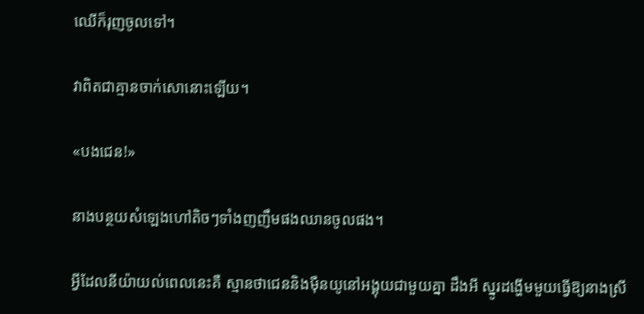ឈើក៏រុញចូលទៅ។

វាពិតជាគ្មានចាក់សោនោះឡើយ។

«បងជេន!»

នាងបន្ថយសំឡេងហៅតិចៗទាំងញញឹមផងឈានចូលផង។

អ្វីដែលនីយ៉ាយល់ពេលនេះគឺ ស្មានថាជេននិងម៉ឺនយូនៅអង្គុយជាមួយគ្នា ដឹងអី ស្នូរដង្ហើមមួយធ្វើឱ្យនាងស្រី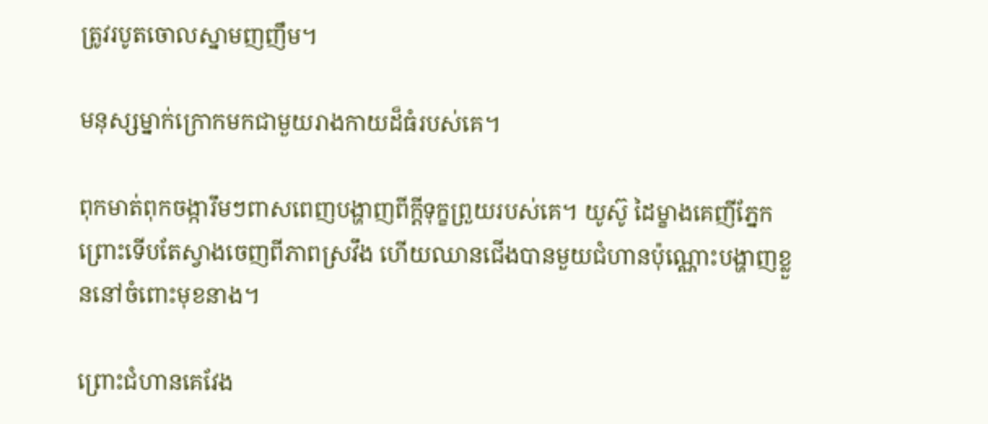ត្រូវរបូតចោលស្នាមញញឹម។

មនុស្សម្នាក់ក្រោកមកជាមួយរាងកាយដ៏ធំរបស់គេ។

ពុកមាត់ពុកចង្ការឹមៗពាសពេញបង្ហាញពីក្តីទុក្ខព្រួយរបស់គេ។ យូស៊ូ ដៃម្ខាងគេញីភ្នែកព្រោះទើបតែស្វាងចេញពីភាពស្រវឹង ហើយឈានជើងបានមួយជំហានប៉ុណ្ណោះបង្ហាញខ្លួននៅចំពោះមុខនាង។

ព្រោះជំហានគេវែង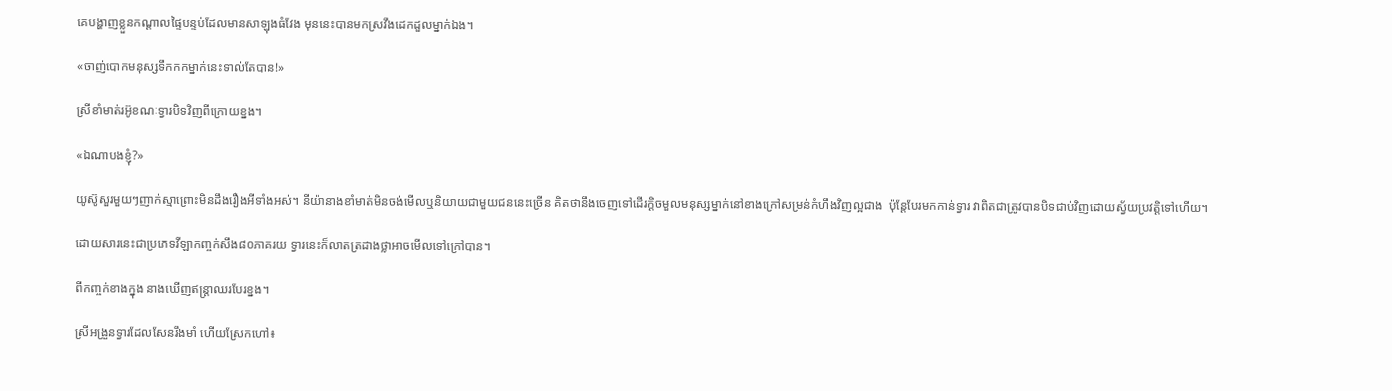គេបង្ហាញខ្លួនកណ្តាលផ្ទៃបន្ទប់ដែលមានសាឡុងធំវែង មុននេះបានមកស្រវឹងដេកដួលម្នាក់ឯង។

«ចាញ់បោកមនុស្សទឹកកកម្នាក់នេះទាល់តែបាន!»

ស្រីខាំមាត់រអ៊ូខណៈទ្វារបិទវិញពីក្រោយខ្នង។

«ឯណាបងខ្ញុំ?»

យូស៊ូសួរមួយៗញាក់ស្មាព្រោះមិនដឹងរឿងអីទាំងអស់។ នីយ៉ានាងខាំមាត់មិនចង់មើលឬនិយាយជាមួយជននេះច្រើន គិតថានឹងចេញទៅដើរក្តិចមួលមនុស្សម្នាក់នៅខាងក្រៅសម្រន់កំហឹងវិញល្អជាង  ប៉ុន្តែបែរមកកាន់ទ្វារ វាពិតជាត្រូវបានបិទជាប់វិញដោយស្វ័យប្រវត្តិទៅហើយ។

ដោយសារនេះជាប្រភេទវីឡាកញ្ចក់សឹង៨០ភាគរយ ទ្វារនេះក៏លាតត្រដាងថ្លាអាចមើលទៅក្រៅបាន។

ពីកញ្ចក់ខាងក្នុង នាងឃើញឥន្ត្រាឈរបែរខ្នង។

ស្រីអង្រួនទ្វារដែលសែនរឹងមាំ ហើយស្រែកហៅ៖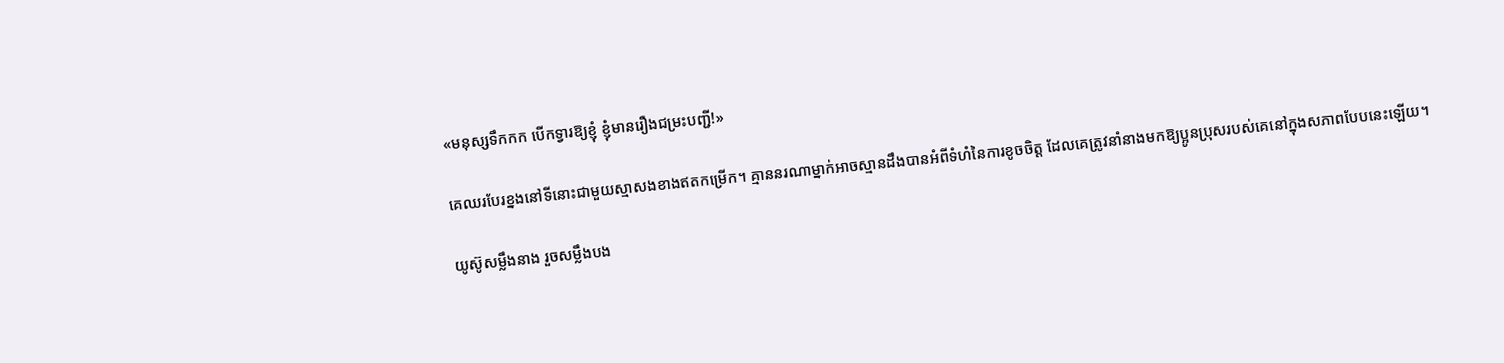«មនុស្សទឹកកក បើកទ្វារឱ្យខ្ញុំ ខ្ញុំមានរឿងជម្រះបញ្ជី!»

គេឈរបែរខ្នងនៅទីនោះជាមួយស្មាសងខាងឥតកម្រើក។ គ្មាននរណាម្នាក់អាចស្មានដឹងបានអំពីទំហំនៃការខូចចិត្ត ដែលគេត្រូវនាំនាងមកឱ្យប្អូនប្រុសរបស់គេនៅក្នុងសភាពបែបនេះឡើយ។

យូស៊ូសម្លឹងនាង រួចសម្លឹងបង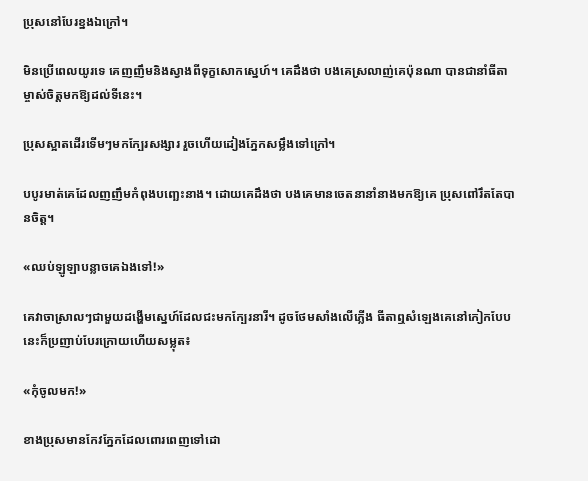ប្រុសនៅបែរខ្នងឯក្រៅ។

មិនប្រើពេលយូរទេ គេញញឹមនិងស្វាងពីទុក្ខសោកស្នេហ៍។ គេដឹងថា បងគេស្រលាញ់គេប៉ុនណា បានជានាំធីតាម្ចាស់ចិត្តមកឱ្យដល់ទីនេះ។

ប្រុសស្អាតដើរទើមៗមកក្បែរសង្សារ រួចហើយដៀងភ្នែកសម្លឹងទៅក្រៅ។

បបូរមាត់គេដែលញញឹមកំពុងបញ្ឆេះនាង។ ដោយគេដឹងថា បងគេមានចេតនានាំនាងមកឱ្យគេ ប្រុសពៅរឹតតែបានចិត្ត។

«ឈប់ឡូឡាបន្លាចគេឯងទៅ!»

គេវាចាស្រាលៗជាមួយដង្ហើមស្នេហ៍ដែលជះមកក្បែរនារី។ ដូចថែមសាំងលើភ្លើង ធីតាឮសំឡេងគេនៅកៀកបែបនេះក៏ប្រញាប់បែរក្រោយហើយសម្លុត៖

«កុំចូលមក!»

ខាងប្រុសមានកែវភ្នែកដែលពោរពេញទៅដោ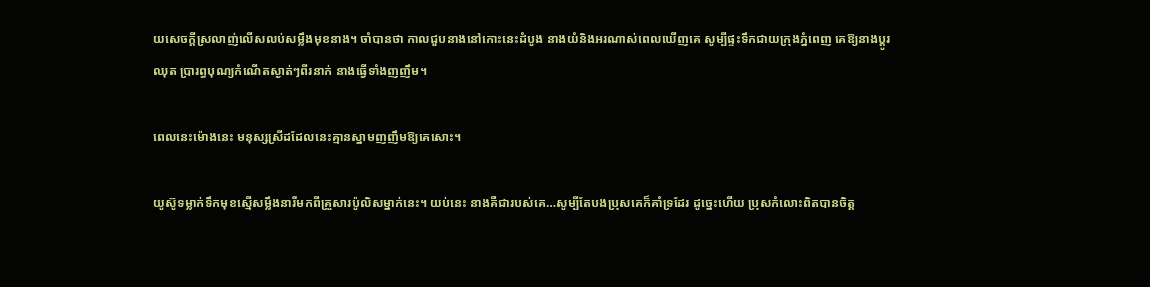យសេចក្ដីស្រលាញ់លើសលប់សម្លឹងមុខនាង។ ចាំបានថា កាលជួបនាងនៅកោះនេះដំបូង នាងយំនិងអរណាស់ពេលឃើញគេ សូម្បីផ្ទះទឹកជាយក្រុងភ្នំពេញ គេឱ្យនាងប្តូរឈុត ប្រារព្ធបុណ្យកំណើតស្ងាត់ៗពីរនាក់ នាងធ្វើទាំងញញឹម។

ពេលនេះម៉ោងនេះ មនុស្សស្រីដដែលនេះគ្មានស្នាមញញឹមឱ្យគេសោះ។

យូស៊ូទម្លាក់ទឹកមុខស្មើសម្លឹងនារីមកពីគ្រួសារប៉ូលិសម្នាក់នេះ។ យប់នេះ នាងគឺជារបស់គេ…សូម្បីតែបងប្រុសគេក៏គាំទ្រដែរ ដូច្នេះហើយ ប្រុសកំលោះពិតបានចិត្ត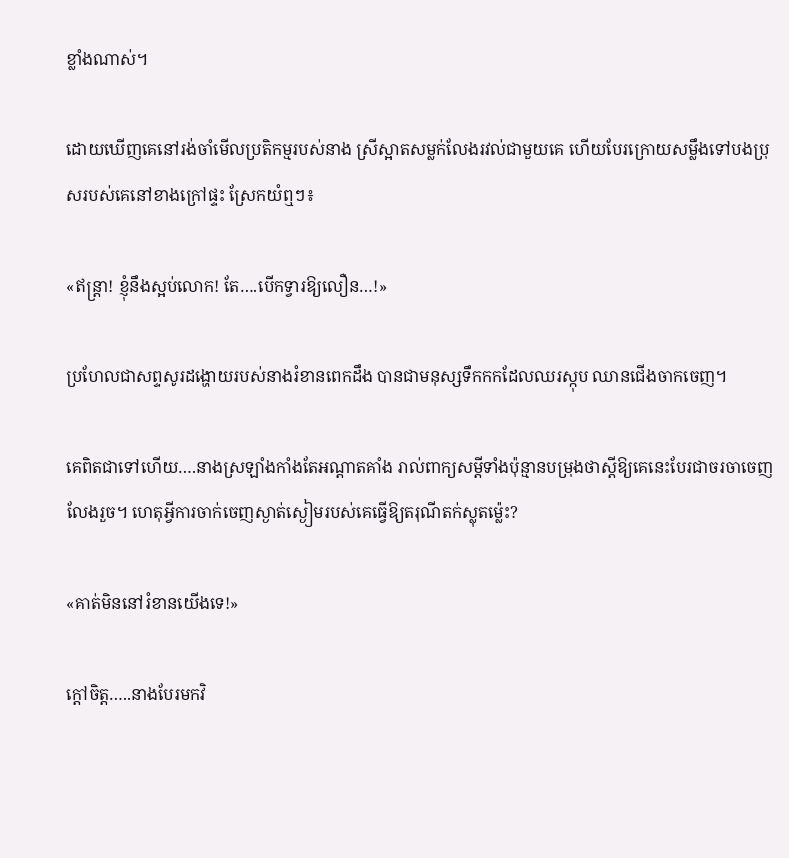ខ្លាំងណាស់។

ដោយឃើញគេនៅរង់ចាំមើលប្រតិកម្មរបស់នាង ស្រីស្អាតសម្លក់លែងរវល់ជាមួយគេ ហើយបែរក្រោយសម្លឹងទៅបងប្រុសរបស់គេនៅខាងក្រៅផ្ទះ ស្រែកយំឮៗ៖

«ឥន្ត្រា! ខ្ញុំនឹងស្អប់លោក! តែ….បើកទ្វារឱ្យលឿន…!»

ប្រហែលជាសព្ទសូរដង្ហោយរបស់នាងរំខានពេកដឹង បានជាមនុស្សទឹកកកដែលឈរស្កុប ឈានជើងចាកចេញ។

គេពិតជាទៅហើយ….នាងស្រឡាំងកាំងតែអណ្តាតគាំង រាល់ពាក្យសម្តីទាំងប៉ុន្មានបម្រុងថាស្តីឱ្យគេនេះបែរជាចរចាចេញលែងរួច។ ហេតុអ្វីការចាក់ចេញស្ងាត់ស្ងៀមរបស់គេធ្វើឱ្យតរុណីតក់ស្លុតម្ល៉េះ?

«គាត់មិននៅរំខានយើងទេ!»

ក្តៅចិត្ត…..នាងបែរមកវិ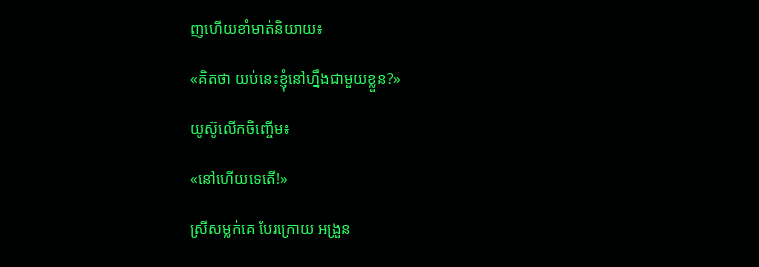ញហើយខាំមាត់និយាយ៖

«គិតថា យប់នេះខ្ញុំនៅហ្នឹងជាមួយខ្លួន?»

យូស៊ូលើកចិញ្ចើម៖

«នៅហើយទេតើ!»

ស្រីសម្លក់គេ បែរក្រោយ អង្រួន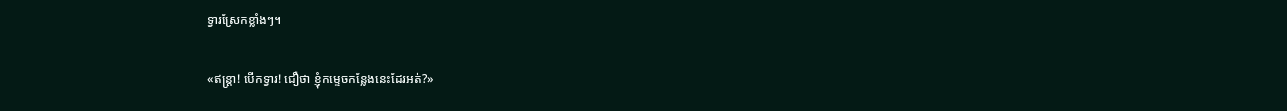ទ្វារស្រែកខ្លាំងៗ។

«ឥន្ត្រា! បើកទ្វារ! ជឿថា ខ្ញុំកម្ទេចកន្លែងនេះដែរអត់?»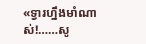«ទ្វារហ្នឹងមាំណាស់!……សូ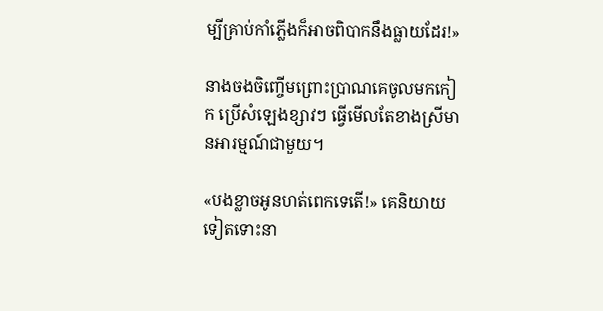ម្បីគ្រាប់កាំភ្លើងក៏អាចពិបាកនឹងធ្លាយដែរ!»

នាងចងចិញ្ចើមព្រោះប្រាណគេចូលមកកៀក ប្រើសំឡេងខ្សាវៗ ធ្វើមើលតែខាងស្រីមានអារម្មណ៍ជាមួយ។

«បងខ្លាចអូនហត់ពេកទេតើ!» គេនិយាយទៀតទោះនា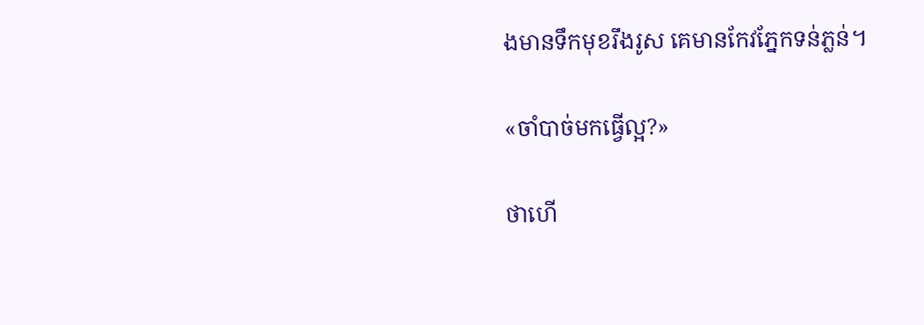ងមានទឹកមុខរឹងរូស គេមានកែវភ្នែកទន់ភ្លន់។

«ចាំបាច់មកធ្វើល្អ?»

ថាហើ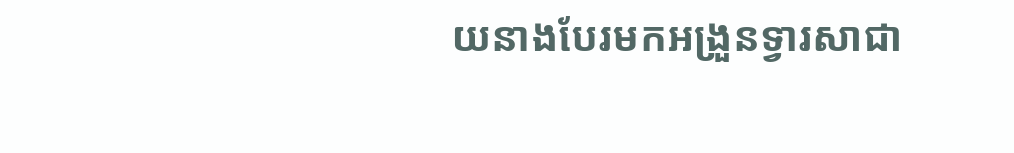យនាងបែរមកអង្រួនទ្វារសាជា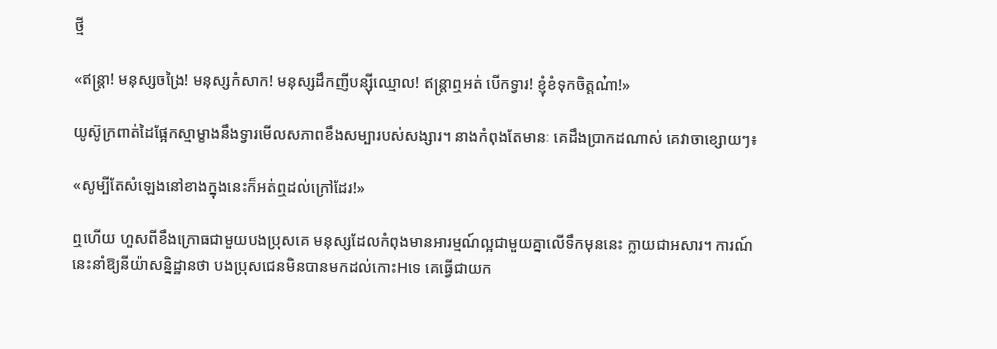ថ្មី

«ឥន្ត្រា! មនុស្សចង្រៃ! មនុស្សកំសាក! មនុស្សដឹកញីបន្ស៊ីឈ្មោល! ឥន្ត្រាឮអត់ បើកទ្វារ! ខ្ញុំខំទុកចិត្តណ៎ា!»

យូស៊ូក្រពាត់ដៃផ្អែកស្មាម្ខាងនឹងទ្វារមើលសភាពខឹងសម្បារបស់សង្សារ។ នាងកំពុងតែមានៈ គេដឹងប្រាកដណាស់ គេវាចាខ្សោយៗ៖

«សូម្បីតែសំឡេងនៅខាងក្នុងនេះក៏អត់ឮដល់ក្រៅដែរ!»

ឮហើយ ហួសពីខឹងក្រោធជាមួយបងប្រុសគេ មនុស្សដែលកំពុងមានអារម្មណ៍ល្អជាមួយគ្នាលើទឹកមុននេះ ក្លាយជាអសារ។ ការណ៍នេះនាំឱ្យនីយ៉ាសន្និដ្ឋានថា បងប្រុសជេនមិនបានមកដល់កោះHទេ គេធ្វើជាយក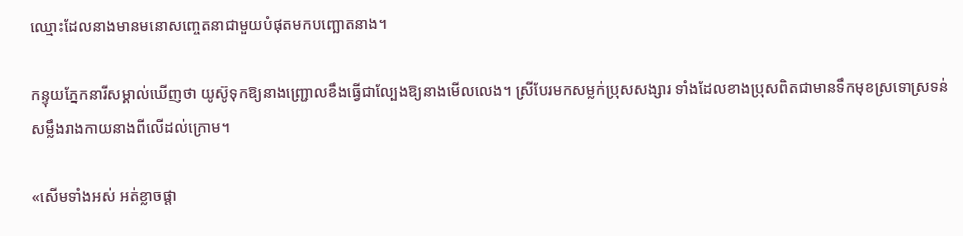ឈ្មោះដែលនាងមានមនោសញ្ចេតនាជាមួយបំផុតមកបញ្ឆោតនាង។

កន្ទុយភ្នែកនារីសម្គាល់ឃើញថា យូស៊ូទុកឱ្យនាងញ្ជ្រោលខឹងធ្វើជាល្បែងឱ្យនាងមើលលេង។ ស្រីបែរមកសម្លក់ប្រុសសង្សារ ទាំងដែលខាងប្រុសពិតជាមានទឹកមុខស្រទោស្រទន់សម្លឹងរាងកាយនាងពីលើដល់ក្រោម។

«សើមទាំងអស់ អត់ខ្លាចផ្តា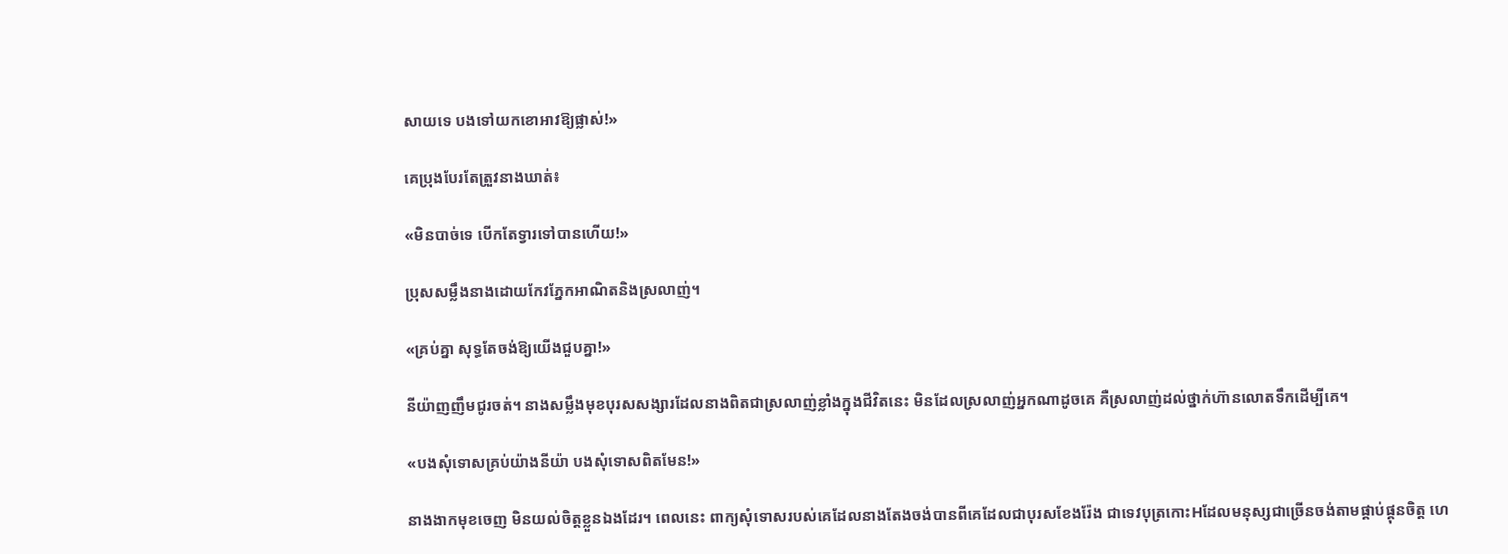សាយទេ បងទៅយកខោអាវឱ្យផ្លាស់!»

គេប្រុងបែរតែត្រួវនាងឃាត់៖

«មិនបាច់ទេ បើកតែទ្វារទៅបានហើយ!»

ប្រុសសម្លឹងនាងដោយកែវភ្នែកអាណិតនិងស្រលាញ់។

«គ្រប់គ្នា សុទ្ធតែចង់ឱ្យយើងជួបគ្នា!»

នីយ៉ាញញឹមជូរចត់។ នាងសម្លឹងមុខបុរសសង្សារដែលនាងពិតជាស្រលាញ់ខ្លាំងក្នុងជីវិតនេះ មិនដែលស្រលាញ់អ្នកណាដូចគេ គឺស្រលាញ់ដល់ថ្នាក់ហ៊ានលោតទឹកដើម្បីគេ។

«បងសុំទោសគ្រប់យ៉ាងនីយ៉ា បងសុំទោសពិតមែន!»

នាងងាកមុខចេញ មិនយល់ចិត្តខ្លួនឯងដែរ។ ពេលនេះ ពាក្យសុំទោសរបស់គេដែលនាងតែងចង់បានពីគេដែលជាបុរសខែងរ៉ែង ជាទេវបុត្រកោះHដែលមនុស្សជាច្រើនចង់តាមផ្គាប់ផ្គុនចិត្ត ហេ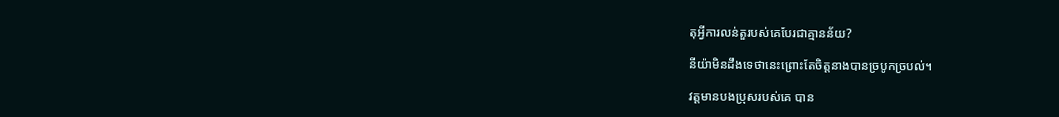តុអ្វីការលន់តួរបស់គេបែរជាគ្មានន័យ?

នីយ៉ាមិនដឹងទេថានេះព្រោះតែចិត្តនាងបានច្របូកច្របល់។

វត្តមានបងប្រុសរបស់គេ បាន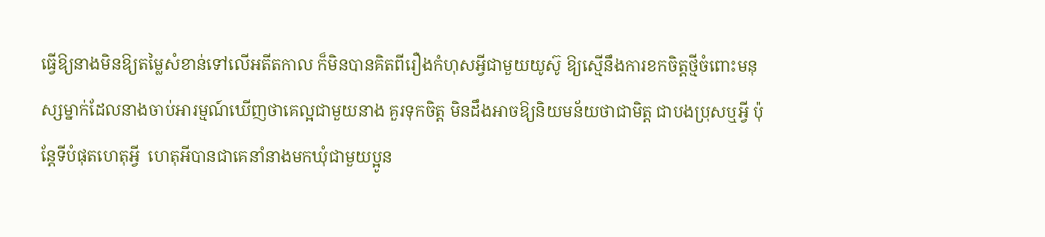ធ្វើឱ្យនាងមិនឱ្យតម្លៃសំខាន់ទៅលើអតីតកាល ក៏មិនបានគិតពីរឿងកំហុសអ្វីជាមួយយូស៊ូ ឱ្យស្មើនឹងការខកចិត្តថ្មីចំពោះមនុស្សម្នាក់ដែលនាងចាប់អារម្មណ៍ឃើញថាគេល្អជាមួយនាង គួរទុកចិត្ត មិនដឹងអាចឱ្យនិយមន័យថាជាមិត្ត ជាបងប្រុសឬអ្វី ប៉ុន្តែទីបំផុតហេតុអី្វ  ហេតុអីបានជាគេនាំនាងមកឃុំជាមួយប្អូន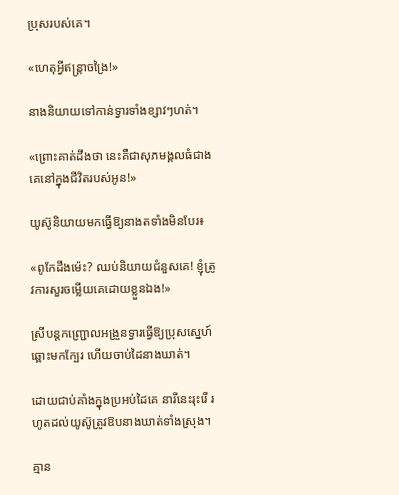ប្រុសរបស់គេ។

«ហេតុអ្វីឥន្ត្រាចង្រៃ!»

នាងនិយាយទៅកាន់ទ្វារទាំងខ្សាវៗហត់។

«ព្រោះគាត់ដឹងថា នេះគឺជាសុភមង្គលធំជាងគេនៅក្នុងជីវិតរបស់អូន!»

យូស៊ូនិយាយមកធ្វើឱ្យនាងតទាំងមិនបែរ៖

«ពូកែដឹងម៉េះ? ឈប់និយាយជំនួសគេ! ខ្ញុំត្រូវការសួរចម្លើយគេដោយខ្លួនឯង!»

ស្រីបន្តកញ្ជ្រោលអង្រួនទ្វារធ្វើឱ្យប្រុសស្នេហ៍ឆ្ពោះមកក្បែរ ហើយចាប់ដៃនាងឃាត់។

ដោយជាប់គាំងក្នុងប្រអប់ដៃគេ នារីនេះរុះរើ រហូតដល់យូស៊ូត្រូវឱបនាងឃាត់ទាំងស្រុង។

គ្មាន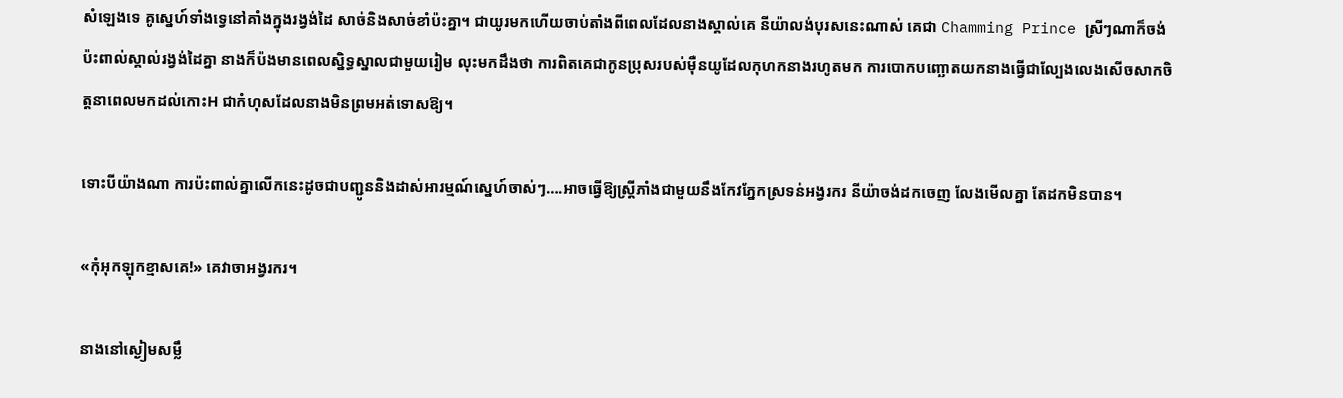សំឡេងទេ គូស្នេហ៍ទាំងទ្វេនៅគាំងក្នុងរង្វង់ដៃ សាច់និងសាច់ខាំប៉ះគ្នា។ ជាយូរមកហើយចាប់តាំងពីពេលដែលនាងស្គាល់គេ នីយ៉ាលង់បុរសនេះណាស់ គេជា Chamming Prince ស្រីៗណាក៏ចង់ប៉ះពាល់ស្គាល់រង្វង់ដៃគ្នា នាងក៏ប៉ងមានពេលស្និទ្ធស្នាលជាមួយរៀម លុះមកដឹងថា ការពិតគេជាកូនប្រុសរបស់ម៉ឺនយូដែលកុហកនាងរហូតមក ការបោកបញ្ឆោតយកនាងធ្វើជាល្បែងលេងសើចសាកចិត្តនាពេលមកដល់កោះH ជាកំហុសដែលនាងមិនព្រមអត់ទោសឱ្យ។

ទោះបីយ៉ាងណា ការប៉ះពាល់គ្នាលើកនេះដូចជាបញ្ជូននិងដាស់អារម្មណ៍ស្នេហ៍ចាស់ៗ….អាចធ្វើឱ្យស្ត្រីភាំងជាមួយនឹងកែវភ្នែកស្រទន់អង្វរករ នីយ៉ាចង់ដកចេញ លែងមើលគ្នា តែដកមិនបាន។

«កុំអុកឡុកខ្មាសគេ!» គេវាចាអង្វរករ។

នាងនៅស្ងៀមសម្លឹ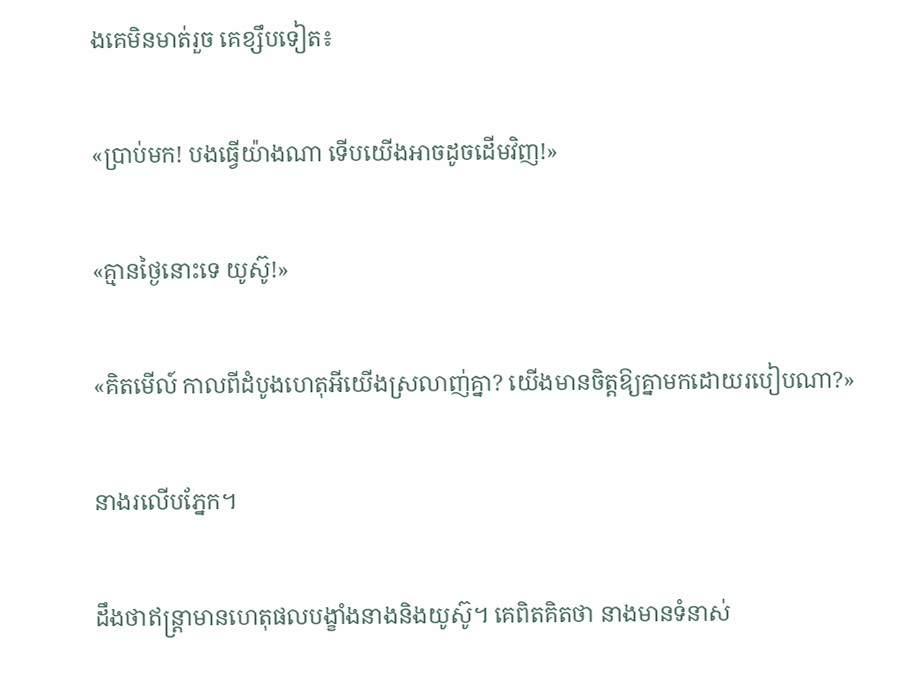ងគេមិនមាត់រួច គេខ្សឹបទៀត៖

«ប្រាប់មក! បងធ្វើយ៉ាងណា ទើបយើងអាចដូចដើមវិញ!»

«គ្មានថ្ងៃនោះទេ យូស៊ូ!»

«គិតមើល៍ កាលពីដំបូងហេតុអីយើងស្រលាញ់គ្នា? យើងមានចិត្តឱ្យគ្នាមកដោយរបៀបណា?»

នាងរលើបភ្នែក។

ដឹងថាឥន្ត្រាមានហេតុផលបង្ខាំងនាងនិងយូស៊ូ។ គេពិតគិតថា នាងមានទំនាស់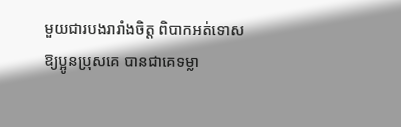មួយជារបងរារាំងចិត្ត ពិបាកអត់ទោសឱ្យប្អូនប្រុសគេ បានជាគេទម្លា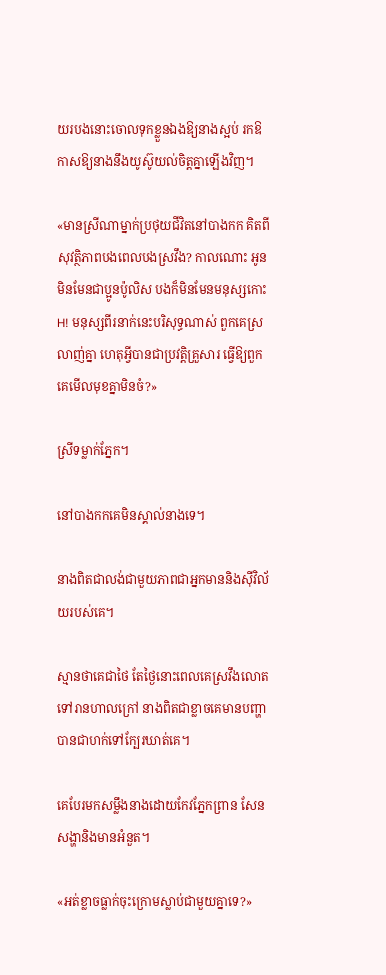យរបងនោះចោលទុកខ្លួនឯងឱ្យនាងស្អប់ រកឱកាសឱ្យនាងនឹងយូស៊ូយល់ចិត្តគ្នាឡើងវិញ។

«មានស្រីណាម្នាក់ប្រថុយជីវិតនៅបាងកក គិតពីសុវត្ថិភាពបងពេលបងស្រវឹង? កាលណោះ អូនមិនមែនជាប្អូនប៉ូលិស បងក៏មិនមែនមនុស្សកោះH! មនុស្សពីរនាក់នេះបរិសុទ្ធណាស់ ពួកគេស្រលាញ់គ្នា ហេតុអ្វីបានជាប្រវត្តិគ្រួសារ ធ្វើឱ្យពួកគេមើលមុខគ្នាមិនចំ?»

ស្រីទម្លាក់ភ្នែក។

នៅបាងកកគេមិនស្គាល់នាងទេ។

នាងពិតជាលង់ជាមួយភាពជាអ្នកមាននិងស៊ីវិល័យរបស់គេ។

ស្មានថាគេជាថៃ តែថ្ងៃនោះពេលគេស្រវឹងលោតទៅរានហាលក្រៅ នាងពិតជាខ្លាចគេមានបញ្ហាបានជាហក់ទៅក្បែរឃាត់គេ។

គេបែរមកសម្លឹងនាងដោយកែវភ្នែកព្រាន សែនសង្ហានិងមានអំនួត។

«អត់ខ្លាចធ្លាក់ចុះក្រោមស្លាប់ជាមួយគ្នាទេ?»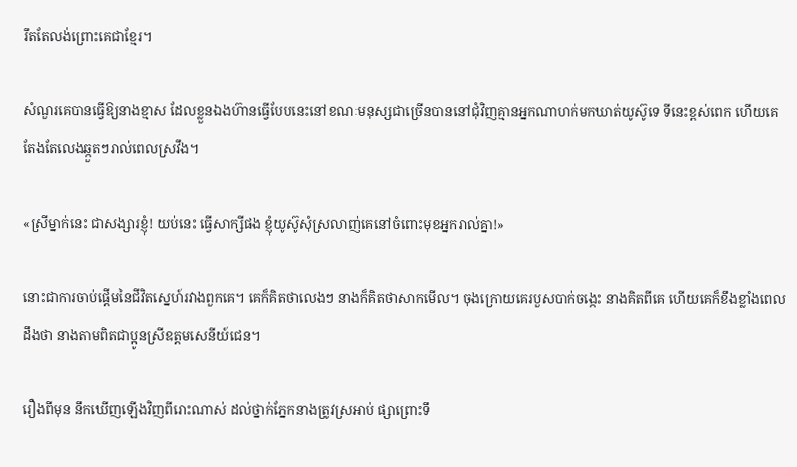រឹតតែលង់ព្រោះគេជាខ្មែរ។

សំណួរគេបានធ្វើឱ្យនាងខ្មាស ដែលខ្លួនឯងហ៊ានធ្វើបែបនេះនៅខណៈមនុស្សជាច្រើនបាននៅជុំវិញគ្មានអ្នកណាហក់មកឃាត់យូស៊ូទេ ទីនេះខ្ពស់ពេក ហើយគេតែងតែលេងឆ្កួតៗរាល់ពេលស្រវឹង។

«ស្រីម្នាក់នេះ ជាសង្សារខ្ញុំ! យប់នេះ ធ្វើសាក្សីផង ខ្ញុំយូស៊ូសុំស្រលាញ់គេនៅចំពោះមុខអ្នករាល់គ្នា!»

នោះជាការចាប់ផ្តើមនៃជីវិតស្នេហ៍រវាងពួកគេ។ គេក៏គិតថាលេងៗ នាងក៏គិតថាសាកមើល។ ចុងក្រោយគេរបួសបាក់ចង្កេះ នាងគិតពីគេ ហើយគេក៏ខឹងខ្លាំងពេលដឹងថា នាងតាមពិតជាប្អូនស្រីឧត្តមសេនីយ៍ជេន។

រឿងពីមុន នឹកឃើញឡើងវិញពីរោះណាស់ ដល់ថ្នាក់ភ្នែកនាងត្រូវស្រអាប់ ផ្សាព្រោះទឹ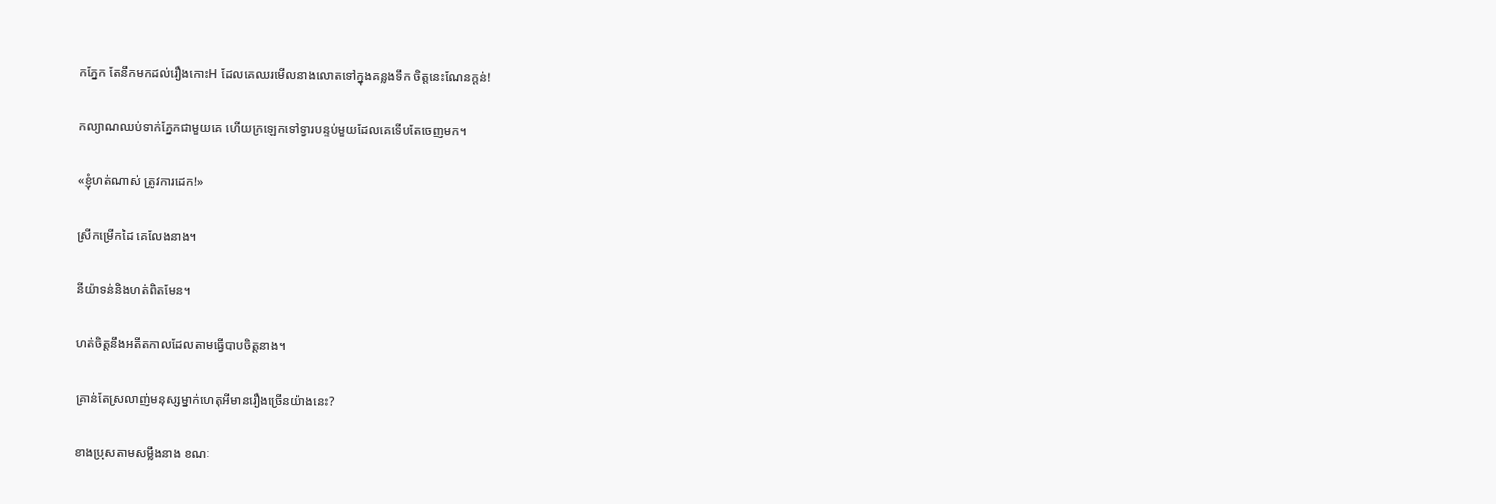កភ្នែក តែនឹកមកដល់រឿងកោះH ដែលគេឈរមើលនាងលោតទៅក្នុងគន្លងទឹក ចិត្តនេះណែនក្តន់!

កល្យាណឈប់ទាក់ភ្នែកជាមួយគេ ហើយក្រឡេកទៅទ្វារបន្ទប់មួយដែលគេទើបតែចេញមក។

«ខ្ញុំហត់ណាស់ ត្រូវការដេក!»

ស្រីកម្រើកដៃ គេលែងនាង។

នីយ៉ាទន់និងហត់ពិតមែន។

ហត់ចិត្តនឹងអតីតកាលដែលតាមធ្វើបាបចិត្តនាង។

គ្រាន់តែស្រលាញ់មនុស្សម្នាក់ហេតុអីមានរឿងច្រើនយ៉ាងនេះ?

ខាងប្រុសតាមសម្លឹងនាង ខណៈ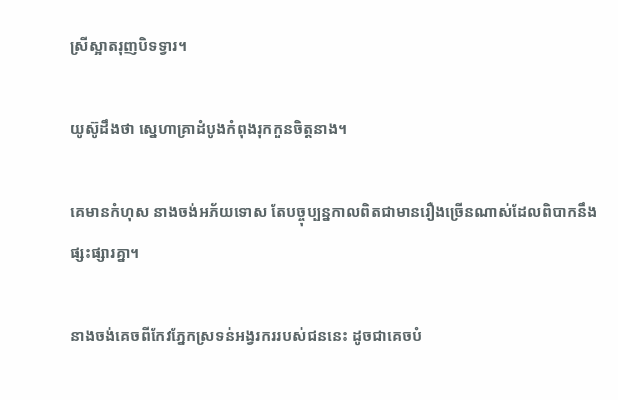ស្រីស្អាតរុញបិទទ្វារ។

យូស៊ូដឹងថា ស្នេហាគ្រាដំបូងកំពុងរុកកួនចិត្តនាង។

គេមានកំហុស នាងចង់អភ័យទោស តែបច្ចុប្បន្នកាលពិតជាមានរឿងច្រើនណាស់ដែលពិបាកនឹងផ្សះផ្សារគ្នា។

នាងចង់គេចពីកែវភ្នែកស្រទន់អង្វរកររបស់ជននេះ ដូចជាគេចបំ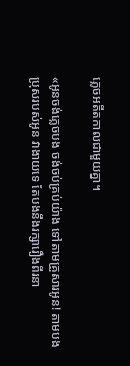ភ្លេចអតីតកាលជាមួយគ្នា។

«អូនចង់ភ្លេចបង ចង់ចប់គ្រប់យ៉ាង ទៅតាមគ្រួសារអូន! តាមបងប្រុសរបស់អូន វាងាយទេ តែបងនឹងរក្សារឿងពីរនា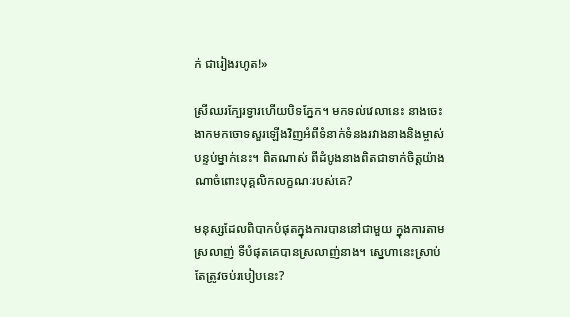ក់ ជារៀងរហូត!»

ស្រីឈរក្បែរទ្វារហើយបិទភ្នែក។ មកទល់វេលានេះ នាងចេះងាកមកចោទសួរឡើងវិញអំពីទំនាក់ទំនងរវាងនាងនិងម្ចាស់បន្ទប់ម្នាក់នេះ។ ពិតណាស់ ពីដំបូងនាងពិតជាទាក់ចិត្តយ៉ាងណាចំពោះបុគ្គលិកលក្ខណៈរបស់គេ?

មនុស្សដែលពិបាកបំផុតក្នុងការបាននៅជាមួយ ក្នុងការតាមស្រលាញ់ ទីបំផុតគេបានស្រលាញ់នាង។ ស្នេហានេះស្រាប់តែត្រូវចប់របៀបនេះ?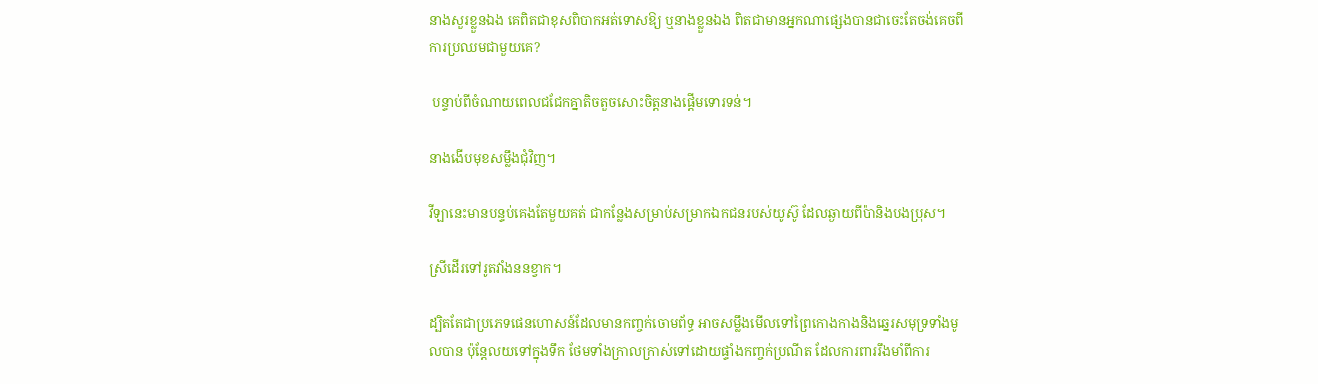នាងសួរខ្លួនឯង គេពិតជាខុសពិបាកអត់ទោសឱ្យ ឬនាងខ្លួនឯង ពិតជាមានអ្នកណាផ្សេងបានជាចេះតែចង់គេចពីការប្រឈមជាមួយគេ?

 បន្ទាប់ពីចំណាយពេលជជែកគ្នាតិចតួចសោះចិត្តនាងផ្តើមទោរទន់។

នាងងើបមុខសម្លឹងជុំវិញ។

វីឡានេះមានបន្ទប់គេងតែមួយគត់ ជាកន្លែងសម្រាប់សម្រាកឯកជនរបស់យូស៊ូ ដែលឆ្ងាយពីប៉ានិងបងប្រុស។

ស្រីដើរទៅរូតវាំងននខ្វាក។

ដ្បិតតែជាប្រភេទផេនហោសន៍ដែលមានកញ្ចក់ចោមព័ទ្ធ អាចសម្លឹងមើលទៅព្រៃកោងកាងនិងឆ្នេរសមុទ្រទាំងមូលបាន ប៉ុន្តែលយទៅក្នុងទឹក ថែមទាំងក្រាលក្រាស់ទៅដោយផ្ទាំងកញ្ចក់ប្រណីត ដែលការពាររឹងមាំពីការ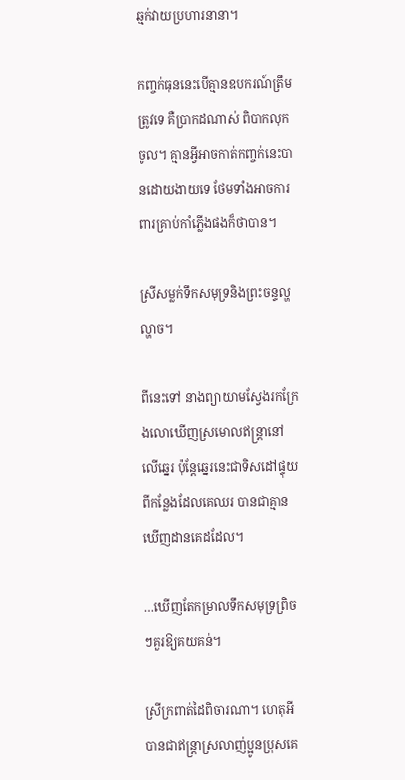ឆ្មក់វាយប្រហារនានា។

កញ្ចក់ធុននេះបើគ្មានឧបករណ៍ត្រឹមត្រូវទេ គឺប្រាកដណាស់ ពិបាកលុកចូល។ គ្មានអ្វីអាចកាត់កញ្ចក់នេះបានដោយងាយទេ ថែមទាំងអាចការពារគ្រាប់កាំភ្លើងផងក៏ថាបាន។

ស្រីសម្លក់ទឹកសមុទ្រនិងព្រះចន្ទល្ហល្ហាច។

ពីនេះទៅ នាងព្យាយាមស្វែងរកក្រែងលោឃើញស្រមោលឥន្ត្រានៅលើឆ្នេរ ប៉ុន្តែឆ្នេរនេះជាទិសដៅផ្ទុយពីកន្លែងដែលគេឈរ បានជាគ្មានឃើញដានគេដដែល។

…ឃើញតែកម្រាលទឹកសមុទ្រព្រិចៗគួរឱ្យគយគន់។

ស្រីក្រពាត់ដៃពិចារណា។ ហេតុអីបានជាឥន្ត្រាស្រលាញ់ប្អូនប្រុសគេ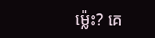ម្ល៉េះ? គេ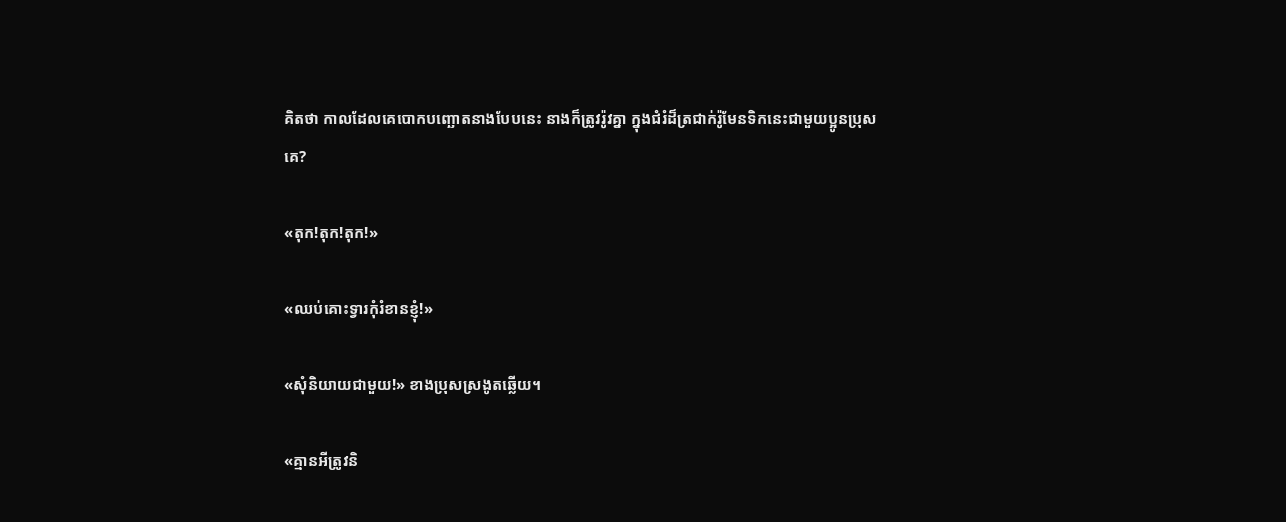គិតថា កាលដែលគេបោកបញ្ឆោតនាងបែបនេះ នាងក៏ត្រូវរ៉ូវគ្នា ក្នុងជំរំដ៏ត្រជាក់រ៉ូមែនទិកនេះជាមួយប្អូនប្រុសគេ?

«តុក!តុក!តុក!»

«ឈប់គោះទ្វារកុំរំខានខ្ញុំ!»

«សុំនិយាយជាមួយ!» ខាងប្រុសស្រងូតឆ្លើយ។

«គ្មានអីត្រូវនិ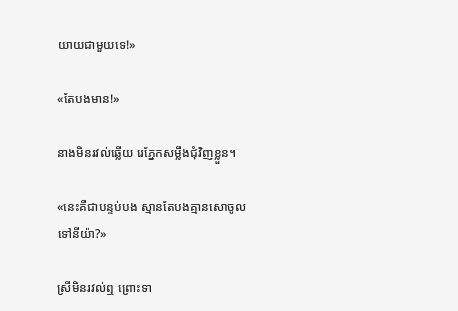យាយជាមួយទេ!»

«តែបងមាន!»

នាងមិនរវល់ឆ្លើយ រេភ្នែកសម្លឹងជុំវិញខ្លួន។

«នេះគឺជាបន្ទប់បង ស្មានតែបងគ្មានសោចូលទៅនីយ៉ា?»

ស្រីមិនរវល់ឮ ព្រោះទា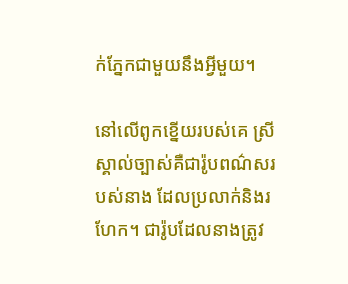ក់ភ្នែកជាមួយនឹងអ្វីមួយ។

នៅលើពូកខ្នើយរបស់គេ ស្រីស្គាល់ច្បាស់គឺជារ៉ូបពណ៌សរបស់នាង ដែលប្រលាក់និងរហែក។ ជារ៉ូបដែលនាងត្រូវ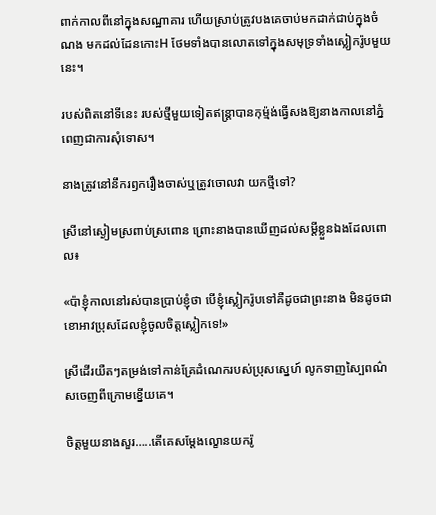ពាក់កាលពីនៅក្នុងសណ្ឋាគារ ហើយស្រាប់ត្រូវបងគេចាប់មកដាក់ជាប់ក្នុងចំណង មកដល់ដែនកោះH ថែមទាំងបានលោតទៅក្នុងសមុទ្រទាំងស្លៀករ៉ូបមួយនេះ។

របស់ពិតនៅទីនេះ របស់ថ្មីមួយទៀតឥន្ត្រាបានកុម្ម៉ង់ធ្វើសងឱ្យនាងកាលនៅភ្នំពេញជាការសុំទោស។

នាងត្រូវនៅនឹករឭករឿងចាស់ឬត្រូវចោលវា យកថ្មីទៅ?

ស្រីនៅស្ងៀមស្រពាប់ស្រពោន ព្រោះនាងបានឃើញដល់សម្តីខ្លួនឯងដែលពោល៖

«ប៉ាខ្ញុំកាលនៅរស់បានប្រាប់ខ្ញុំថា បើខ្ញុំស្លៀករ៉ូបទៅគឺដូចជាព្រះនាង មិនដូចជាខោអាវប្រុសដែលខ្ញុំចូលចិត្តស្លៀកទេ!»

ស្រីដើរយឺតៗតម្រង់ទៅកាន់គ្រែដំណេករបស់ប្រុសស្នេហ៍ លូកទាញស្បៃពណ៌សចេញពីក្រោមខ្នើយគេ។

ចិត្តមួយនាងសួរ…..តើគេសម្ដែងល្ខោនយករ៉ូ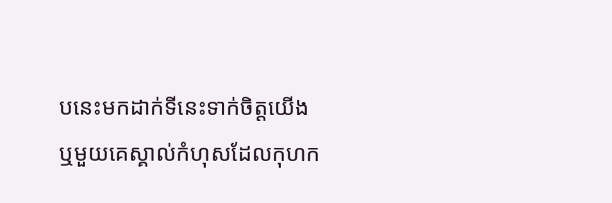បនេះមកដាក់ទីនេះទាក់ចិត្ដយើង ឬមួយគេស្គាល់កំហុសដែលកុហក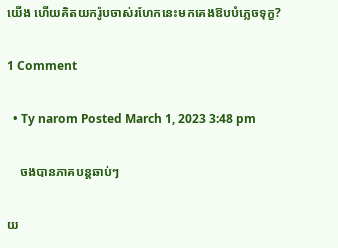យើង ហើយគិតយករ៉ូបចាស់រហែកនេះមកគេងឱបបំភ្លេចទុក្ខ?

1 Comment

  • Ty narom Posted March 1, 2023 3:48 pm

    ចងបានភាគបន្តឆាប់ៗ

យ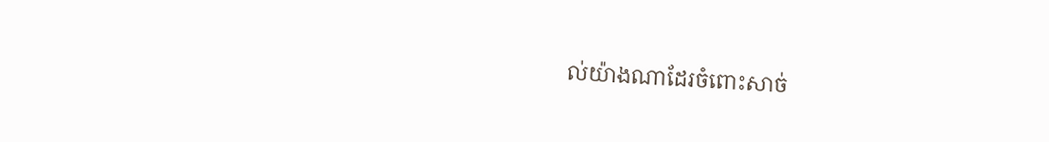ល់យ៉ាងណាដែរចំពោះសាច់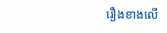រឿងខាងលើ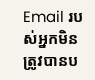Email របស់អ្នកមិនត្រូវបានប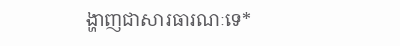ង្ហាញជាសារធារណៈទេ*